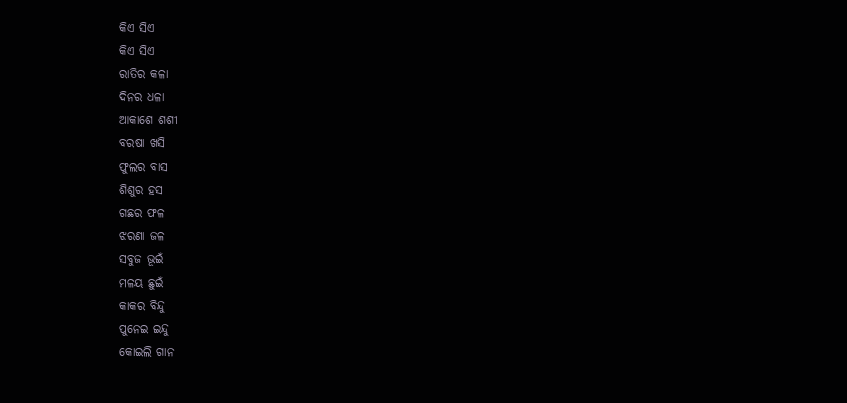କିଏ ସିଏ
କିଏ ସିଏ
ରାତିର କଳା
ଦିନର ଧଳା
ଆକାଶେ ଶଶୀ
ବରଷା ଖସି
ଫୁଲର ବାସ
ଶିଶୁର ହସ
ଗଛର ଫଳ
ଝରଣା ଜଳ
ସବୁଜ ଭୂଇଁ
ମଳୟ ଛୁଇଁ
କାକର ବିନ୍ଦୁ
ପୁନେଇ ଇନ୍ଦୁ
କୋଇଲି ଗାନ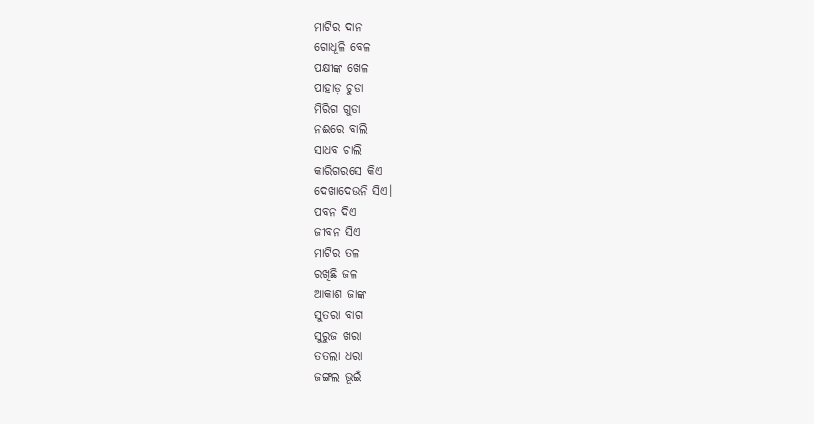ମାଟିର ଦାନ
ଗୋଧୂଳି ବେଳ
ପକ୍ଷୀଙ୍କ ଖେଳ
ପାହାଡ଼ ଚୁଡା
ମିରିଗ ଗୁଡା
ନଈରେ ବାଲି
ସାଧବ ଚାଲି
କାରିଗରସେ କିଏ
ଦେଖାଦେଉନି ସିଏ।
ପବନ ଦିଏ
ଜୀବନ ସିଏ
ମାଟିର ତଳ
ରଖିଛି ଜଳ
ଆକାଶ ଜାଙ୍କ
ସୁତରା ବାଗ
ସୁରୁଜ ଖରା
ତତଲା ଧରା
ଜଙ୍ଗଲ ଭୂଇଁ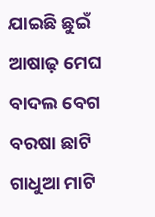ଯାଇଛି ଛୁଇଁ
ଆଷାଢ଼ ମେଘ
ବାଦଲ ବେଗ
ବରଷା ଛାଟି
ଗାଧୁଆ ମାଟି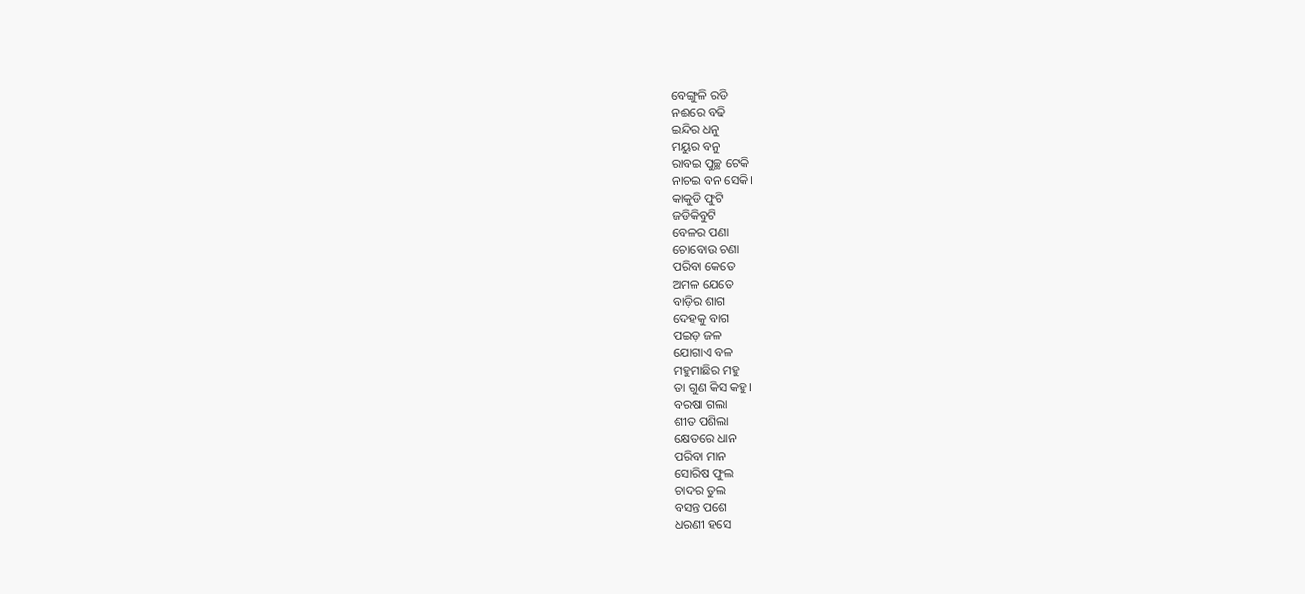ବେଙ୍ଗୁଳି ରଡି
ନଈରେ ବଢି
ଇନ୍ଦିର ଧନୁ
ମୟୁର ବନୁ
ରାବଇ ପୁଚ୍ଛ ଟେକି
ନାଚଇ ବନ ସେକି।
କାକୁଡି ଫୁଟି
ଜଡିକିବୁଟି
ବେଳର ପଣା
ଚୋବୋଉ ଚଣା
ପରିବା କେତେ
ଅମଳ ଯେତେ
ବାଡ଼ିର ଶାଗ
ଦେହକୁ ବାଗ
ପଇଡ଼ ଜଳ
ଯୋଗାଏ ବଳ
ମହୁମାଛିର ମହୁ
ତା ଗୁଣ କିସ କହୁ।
ବରଷା ଗଲା
ଶୀତ ପଶିଲା
କ୍ଷେତରେ ଧାନ
ପରିବା ମାନ
ସୋରିଷ ଫୁଲ
ଚାଦର ତୁଲ
ବସନ୍ତ ପଶେ
ଧରଣୀ ହସେ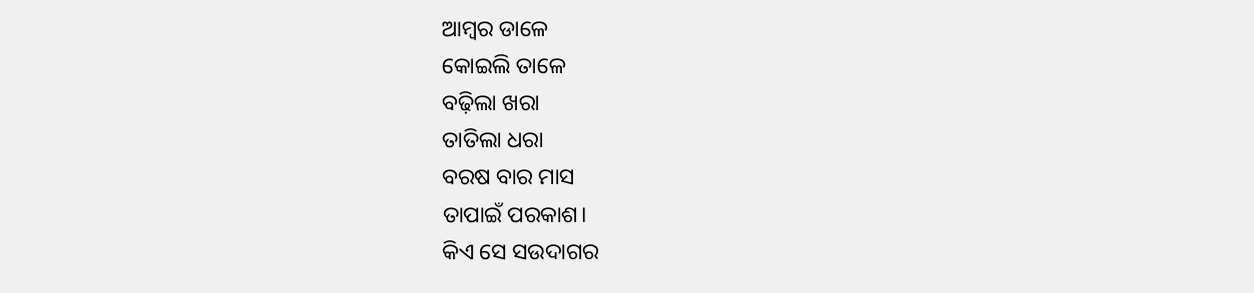ଆମ୍ବର ଡାଳେ
କୋଇଲି ତାଳେ
ବଢ଼ିଲା ଖରା
ତାତିଲା ଧରା
ବରଷ ବାର ମାସ
ତାପାଇଁ ପରକାଶ।
କିଏ ସେ ସଉଦାଗର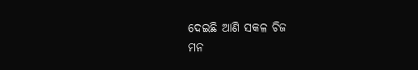ଦେଇଛି ଆଣି ସକଳ ଚିଜ
ମନ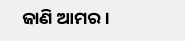ଜାଣି ଆମର।